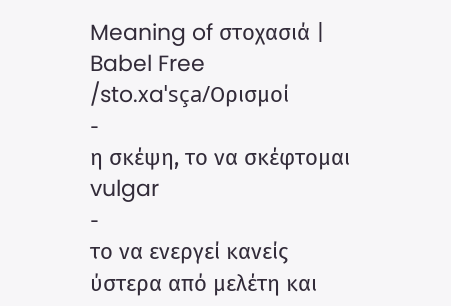Meaning of στοχασιά | Babel Free
/sto.xaˈsça/Ορισμοί
-
η σκέψη, το να σκέφτομαι vulgar
-
το να ενεργεί κανείς ύστερα από μελέτη και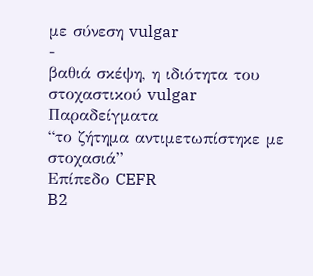με σύνεση vulgar
-
βαθιά σκέψη, η ιδιότητα του στοχαστικού vulgar
Παραδείγματα
“το ζήτημα αντιμετωπίστηκε με στοχασιά”
Επίπεδο CEFR
B2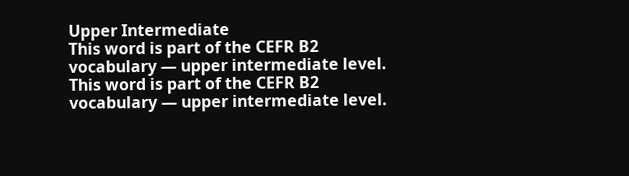Upper Intermediate
This word is part of the CEFR B2 vocabulary — upper intermediate level.
This word is part of the CEFR B2 vocabulary — upper intermediate level.